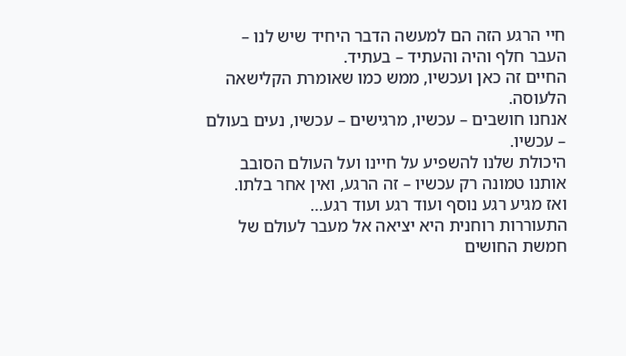חיי הרגע הזה הם למעשה הדבר היחיד שיש לנו – העבר חלף והיה והעתיד – בעתיד.
החיים זה כאן ועכשיו, ממש כמו שאומרת הקלישאה הלעוסה.
אנחנו חושבים – עכשיו, מרגישים – עכשיו, נעים בעולם – עכשיו.
היכולת שלנו להשפיע על חיינו ועל העולם הסובב אותנו טמונה רק עכשיו – זה הרגע, ואין אחר בלתו.
ואז מגיע רגע נוסף ועוד רגע ועוד רגע…
התעוררות רוחנית היא יציאה אל מעבר לעולם של חמשת החושים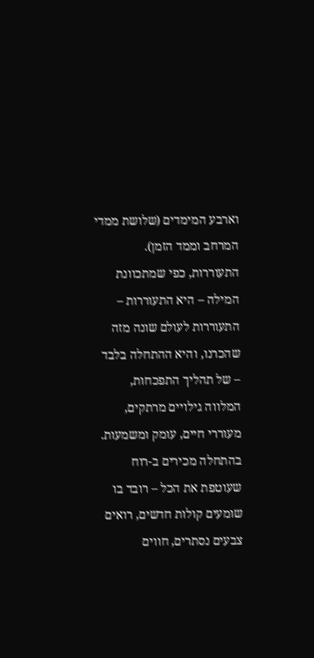וארבע המימדים (שלושת ממדי המרחב וממד הזמן). התעוררות, כפי שמתכוונת המילה – היא התעוררות – התעוררות לעולם שונה מזה שהכרנו, והיא ההתחלה בלבד – של תהליך התפכחות, המלווה גילויים מרתקים, מעוררי חיים, עומק ומשמעות.
בהתחלה מכירים ב-רוח שעוטפת את הכל – רובד בו שומעים קולות חדשים, רואים צבעים נסתרים, חווים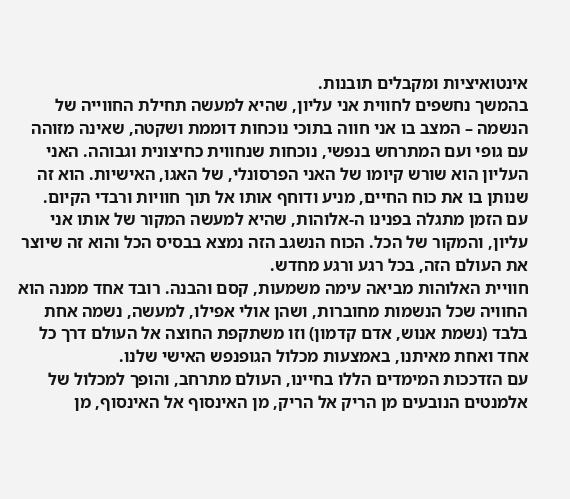אינטואיציות ומקבלים תובנות.
בהמשך נחשפים לחווית אני עליון, שהיא למעשה תחילת החווייה של הנשמה – המצב בו אני חווה בתוכי נוכחות דוממת ושקטה, שאינה מזוהה עם גופי ועם המתרחש בנפשי, נוכחות שנחווית כחיצונית וגבוהה. האני העליון הוא שורש קיומו של האני הפרסונלי, של האגו, האישיות. הוא זה שנותן בו את כוח החיים, מניע ודוחף אותו אל תוך חוויות ורבדי הקיום.
עם הזמן מתגלה בפנינו ה-אלוהות, שהיא למעשה המקור של אותו אני עליון, והמקור של הכל. הכוח הנשגב הזה נמצא בבסיס הכל והוא זה שיוצר את העולם הזה, בכל רגע ורגע מחדש.
חוויית האלוהות מביאה עימה משמעות, קסם והבנה. רובד אחד ממנה הוא החוויה שכל הנשמות מחוברות, ושהן אולי אפילו, למעשה, נשמה אחת בלבד (נשמת אנוש, אדם קדמון) וזו משתקפת החוצה אל העולם דרך כל אחד ואחת מאיתנו, באמצעות מכלול הגופנפש האישי שלנו.
עם הזדככות המימדים הללו בחיינו, העולם מתרחב, והופך למכלול של אלמנטים הנובעים מן הריק אל הריק, מן האינסוף אל האינסוף, מן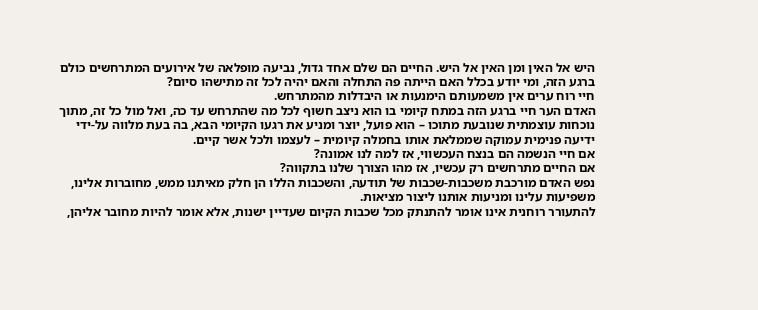היש אל האין ומן האין אל היש. החיים הם שלם אחד גדול, נביעה מופלאה של אירועים המתרחשים כולם ברגע הזה, ומי יודע בכלל האם הייתה פה התחלה והאם יהיה לכל זה מתישהו סיום?
חיי רוח ערים אין משמעותם הימנעות או היבדלות מהמתרחש.
האדם הער חיי ברגע הזה במתח קיומי בו הוא ניצב חשוף לכל מה שהתרחש עד כה, ואל מול כל זה, מתוך נוכחות עוצמתית שנובעת מתוכו – הוא פועל, יוצר ומניע את רגעו הקיומי הבא, בה בעת מלווה על-ידי ידיעה פנימית עמוקה שממלאת אותו בחמלה קיומית – לעצמו ולכל אשר קיים.
אם חיי הנשמה הם בנצח העכשווי, אז למה לנו אמונה?
אם החיים מתרחשים רק עכשיו, אז מהו הצורך שלנו בתקווה?
נפש האדם מורכבת משכבות-שכבות של תודעה, והשכבות הללו הן חלק מאיתנו ממש, מחוברות אלינו, משפיעות עלינו ומניעות אותנו ליצור מציאות.
להתעורר רוחנית אינו אומר להתנתק מכל שכבות הקיום שעדיין ישנות, אלא אומר להיות מחובר אליהן,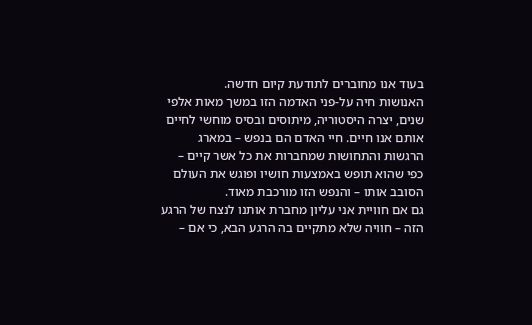בעוד אנו מחוברים לתודעת קיום חדשה.
האנושות חיה על-פני האדמה הזו במשך מאות אלפי שנים, יצרה היסטוריה, מיתוסים ובסיס מוחשי לחיים אותם אנו חיים. חיי האדם הם בנפש – במארג הרגשות והתחושות שמחברות את כל אשר קיים – כפי שהוא תופש באמצעות חושיו ופוגש את העולם הסובב אותו – והנפש הזו מורכבת מאוד.
גם אם חוויית אני עליון מחברת אותנו לנצח של הרגע הזה – חוויה שלא מתקיים בה הרגע הבא, כי אם –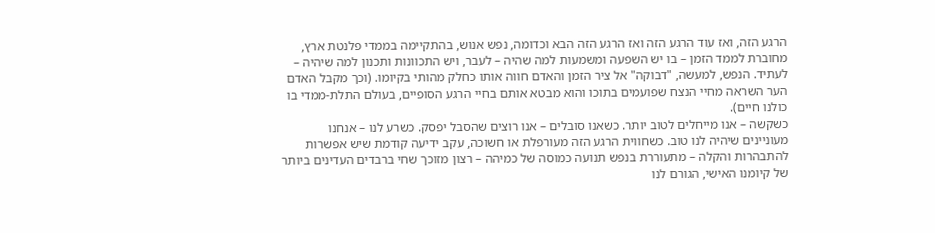הרגע הזה, ואז עוד הרגע הזה ואז הרגע הזה הבא וכדומה, נפש אנוש, בהתקיימה בממדי פלנטת ארץ, מחוברת לממד הזמן – בו יש השפעה ומשמעות למה שהיה – לעבר, ויש התכוונות ותכנון למה שיהיה – לעתיד. הנפש, למעשה, "דבוקה" אל ציר הזמן והאדם חווה אותו כחלק מהותי בקיומו. (וכך מקבל האדם הער השראה מחיי הנצח שפועמים בתוכו והוא מבטא אותם בחיי הרגע הסופיים, בעולם התלת-ממדי בו כולנו חיים).
כשקשה – אנו מייחלים לטוב יותר. כשאנו סובלים – אנו רוצים שהסבל יפסק. כשרע לנו – אנחנו מעוניינים שיהיה לנו טוב. כשחווית הרגע הזה מעורפלת או חשוכה, עקב ידיעה קודמת שיש אפשרות להתבהרות והקלה – מתעוררת בנפש תנועה כמוסה של כמיהה – רצון מזוכך שחי ברבדים העדינים ביותר של קיומנו האישי, הגורם לנו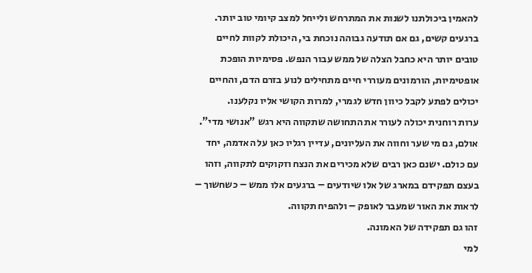להאמין ביכולתנו לשנות את המתרחש ולייחל למצב קיומי טוב יותר.
ברגעים קשים, גם אם תודעה גבוהה נוכחת בי, היכולת לקוות לחיים טובים יותר היא כחבל הצלה של ממש עבור הנפש. פסימיות הופכת אופטימיות, הורמונים מעוררי חיים מתחילים לנוע בזרם הדם, והחיים יכולים לפתע לקבל כיוון חדש לגמרי, למרות הקושי אליו נקלענו.
ערות רוחנית יכולה לעורר את התחושה שתקווה היא רגש "אנושי מדי". אולם, גם מי שער וחווה את העליונים, עדיין רגליו כאן על האדמה, יחד עם כולם. ישנם כאן רבים שלא מכירים את הנצח וזקוקים לתקווה, וזהו בעצם תפקידם במארג של אלו שיודעים – ברגעים אלו ממש – כשחשוך – לראות את האור שמעבר לאופק – ולהפיח תקווה.
זהו גם תפקידה של האמונה.
למי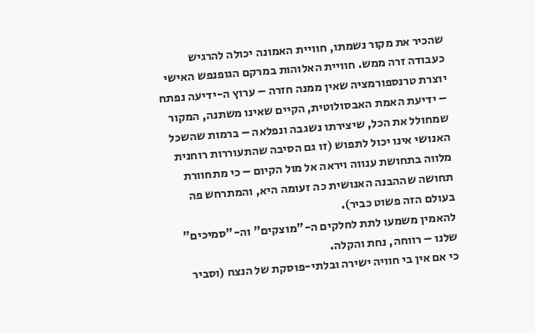שהכיר את מקור נשמתו, חוויית האמונה יכולה להרגיש כעבודה זרה ממש. חוויית האלוהות במרקם הגופנפש האישי יוצרת טרנספורמציה שאין ממנה חזרה – ערוץ ה-ידיעה נפתח – ידיעת האמת האבסולוטית, הקיים שאינו משתנה, המקור שמחולל את הכל, שיצירתו נשגבה ונפלאה – ברמות שהשכל האנושי אינו יכול לתפוש (זו גם הסיבה שהתעוררות רוחנית מלווה בתחושת ענווה ויראה אל מול הקיום – כי מתחוורת תחושה שההבנה האנושית כה זעומה היא, והמתרחש פה בעולם הזה פשוט כביר).
להאמין משמעו לתת לחלקים ה-"מוצקים" וה-"סמיכים" שלנו – רווחה, נחת והקלה.
כי אם אין בי חוויה ישירה ובלתי-פוסקת של הנצח (וסביר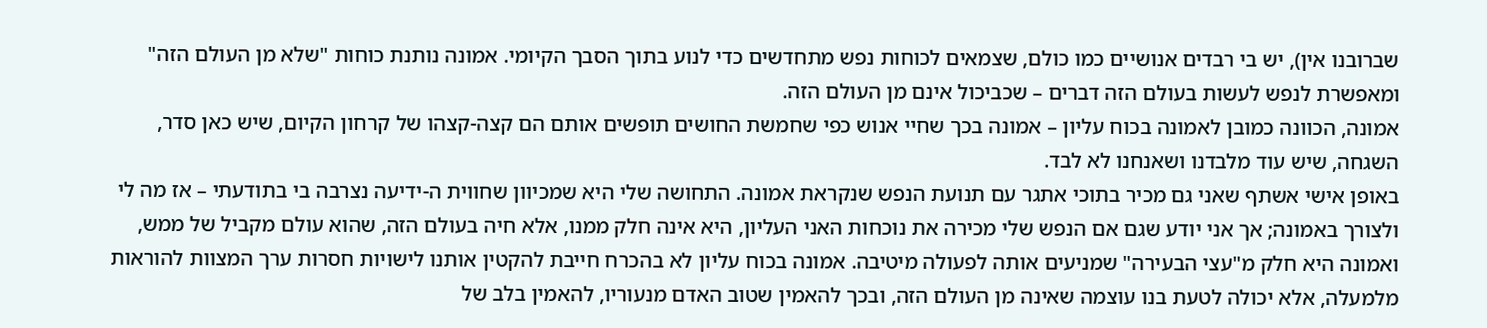שברובנו אין), יש בי רבדים אנושיים כמו כולם, שצמאים לכוחות נפש מתחדשים כדי לנוע בתוך הסבך הקיומי. אמונה נותנת כוחות "שלא מן העולם הזה" ומאפשרת לנפש לעשות בעולם הזה דברים – שכביכול אינם מן העולם הזה.
אמונה, הכוונה כמובן לאמונה בכוח עליון – אמונה בכך שחיי אנוש כפי שחמשת החושים תופשים אותם הם קצה-קצהו של קרחון הקיום, שיש כאן סדר, השגחה, שיש עוד מלבדנו ושאנחנו לא לבד.
באופן אישי אשתף שאני גם מכיר בתוכי אתגר עם תנועת הנפש שנקראת אמונה. התחושה שלי היא שמכיוון שחווית ה-ידיעה נצרבה בי בתודעתי – אז מה לי ולצורך באמונה; אך אני יודע שגם אם הנפש שלי מכירה את נוכחות האני העליון, היא אינה חלק ממנו, אלא חיה בעולם הזה, שהוא עולם מקביל של ממש, ואמונה היא חלק מ"עצי הבעירה" שמניעים אותה לפעולה מיטיבה. אמונה בכוח עליון לא בהכרח חייבת להקטין אותנו לישויות חסרות ערך המצוות להוראות מלמעלה, אלא יכולה לטעת בנו עוצמה שאינה מן העולם הזה, ובכך להאמין שטוב האדם מנעוריו, להאמין בלב של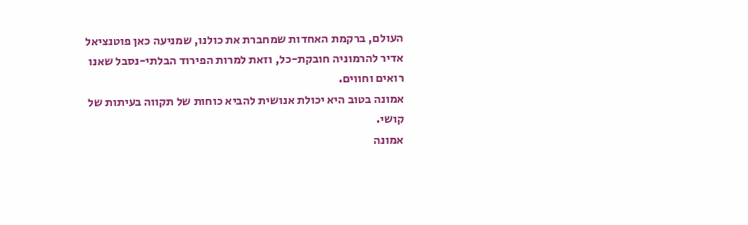העולם, ברקמת האחדות שמחברת את כולנו, שמניעה כאן פוטנציאל אדיר להרמוניה חובקת-כל, וזאת למרות הפירוד הבלתי-נסבל שאנו רואים וחווים.
אמונה בטוב היא יכולת אנושית להביא כוחות של תקווה בעיתות של קושי.
אמונה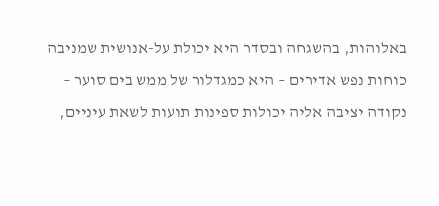באלוהות, בהשגחה ובסדר היא יכולת על-אנושית שמניבה כוחות נפש אדירים – היא כמגדלור של ממש בים סוער – נקודה יציבה אליה יכולות ספינות תועות לשאת עיניים,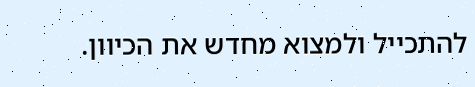להתכייל ולמצוא מחדש את הכיוון.